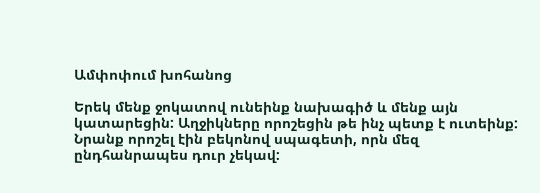Ամփոփում խոհանոց

Երեկ մենք ջոկատով ունեինք նախագիծ և մենք այն կատարեցին: Աղջիկները որոշեցին թե ինչ պետք է ուտեինք: Նրանք որոշել էին բեկոնով սպագետի, որն մեզ ընդհանրապես դուր չեկավ: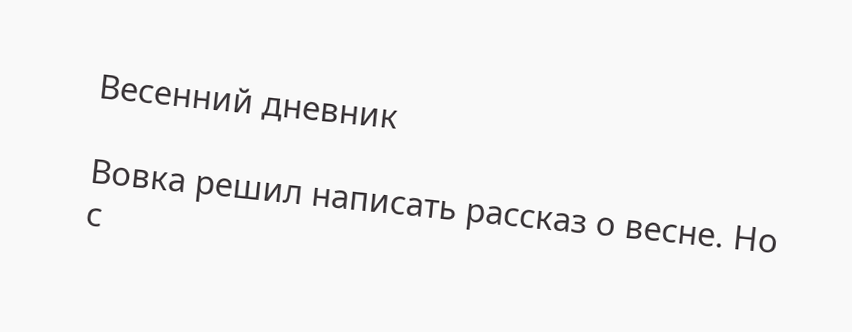Весенний дневник

Вовка решил написать рассказ о весне. Но с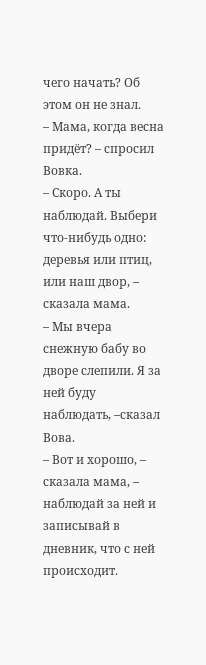чего начать? Об этом он не знал.
– Мама, когда весна придёт? – спросил Вовка.
– Скоро. А ты наблюдай. Выбери что-нибудь одно: деревья или птиц, или наш двор, – сказала мама.
– Мы вчера снежную бабу во дворе слепили. Я за ней буду наблюдать, –сказал Вова.
– Вот и хорошо, – сказала мама, – наблюдай за ней и записывай в дневник, что с ней происходит.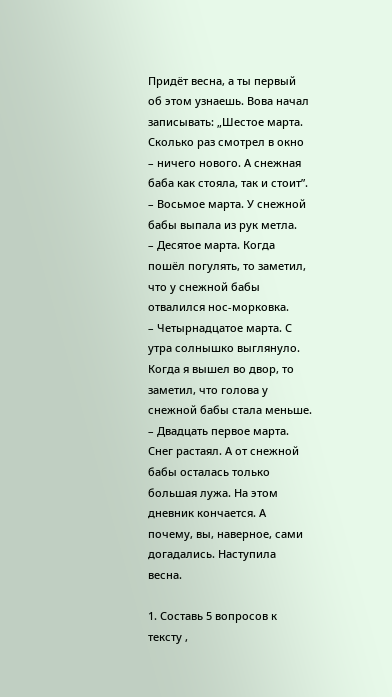Придёт весна, а ты первый об этом узнаешь. Вова начал записывать: „Шестое марта. Сколько раз смотрел в окно – ничего нового. А снежная баба как стояла, так и стоит”.
– Восьмое марта. У снежной бабы выпала из рук метла.
– Десятое марта. Когда пошёл погулять, то заметил, что у снежной бабы отвалился нос-морковка.
– Четырнадцатое марта. С утра солнышко выглянуло. Когда я вышел во двор, то заметил, что голова у снежной бабы стала меньше.
– Двадцать первое марта. Снег растаял. А от снежной бабы осталась только большая лужа. На этом дневник кончается. А почему, вы, наверное, сами догадались. Наступила весна.

1. Составь 5 вопросов к тексту ,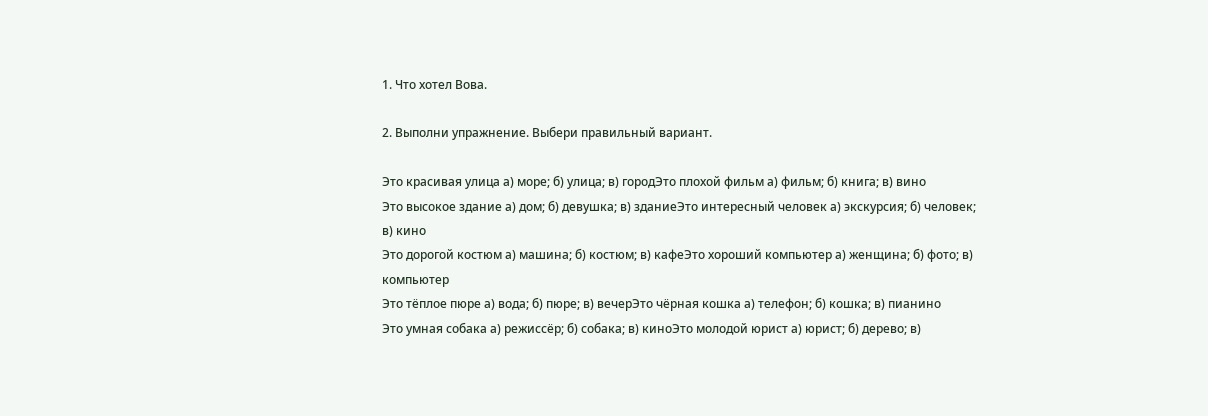1. Что хотел Вова.

2. Выполни упражнение. Выбери правильный вариант.

Это красивая улица а) море; б) улица; в) городЭто плохой фильм а) фильм; б) книга; в) вино
Это высокое здание а) дом; б) девушка; в) зданиеЭто интересный человек а) экскурсия; б) человек; в) кино
Это дорогой костюм а) машина; б) костюм; в) кафеЭто хороший компьютер а) женщина; б) фото; в) компьютер
Это тёплое пюре а) вода; б) пюре; в) вечерЭто чёрная кошка а) телефон; б) кошка; в) пианино
Это умная собака а) режиссёр; б) собака; в) киноЭто молодой юрист а) юрист; б) дерево; в)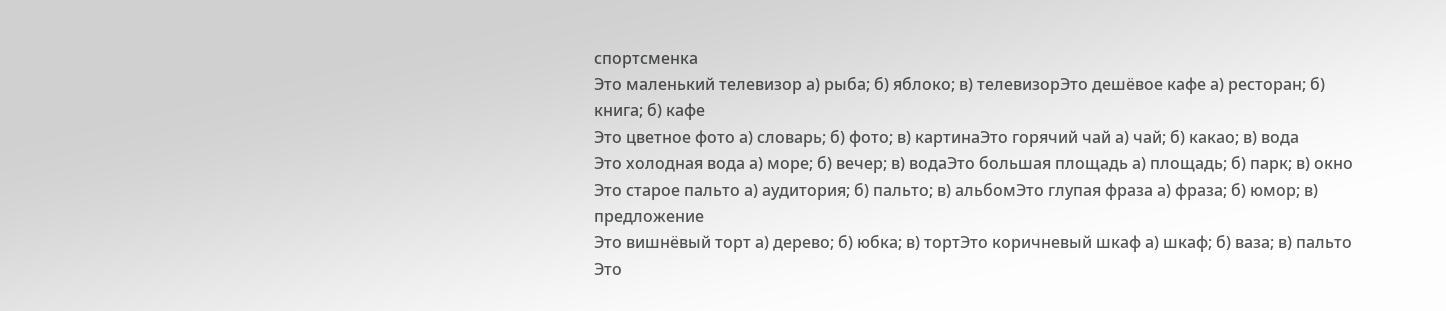спортсменка
Это маленький телевизор а) рыба; б) яблоко; в) телевизорЭто дешёвое кафе а) ресторан; б) книга; б) кафе
Это цветное фото а) словарь; б) фото; в) картинаЭто горячий чай а) чай; б) какао; в) вода
Это холодная вода а) море; б) вечер; в) водаЭто большая площадь а) площадь; б) парк; в) окно
Это старое пальто а) аудитория; б) пальто; в) альбомЭто глупая фраза а) фраза; б) юмор; в) предложение
Это вишнёвый торт а) дерево; б) юбка; в) тортЭто коричневый шкаф а) шкаф; б) ваза; в) пальто
Это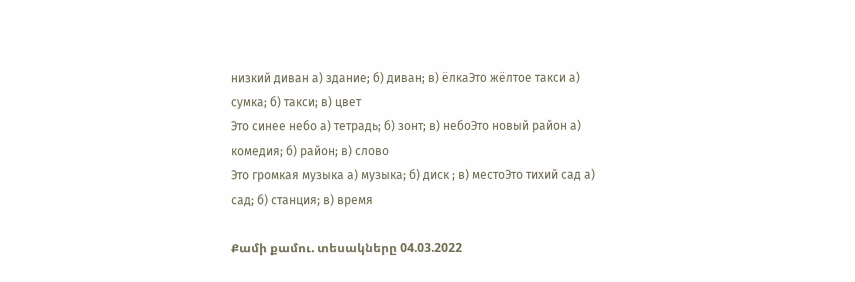низкий диван а) здание; б) диван; в) ёлкаЭто жёлтое такси а) сумка; б) такси; в) цвет
Это синее небо а) тетрадь; б) зонт; в) небоЭто новый район а) комедия; б) район; в) слово
Это громкая музыка а) музыка; б) диск ; в) местоЭто тихий сад а) сад; б) станция; в) время

Քամի քամու. տեսակները 04.03.2022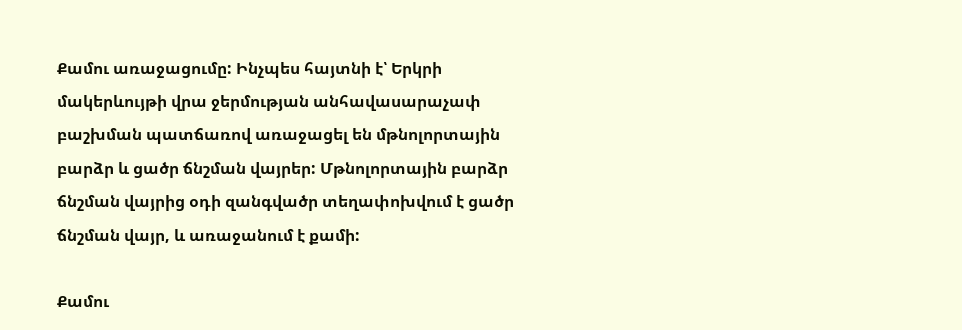Քամու առաջացումը: Ինչպես հայտնի է՝ Երկրի մակերևույթի վրա ջերմության անհավասարաչափ բաշխման պատճառով առաջացել են մթնոլորտային բարձր և ցածր ճնշման վայրեր: Մթնոլորտային բարձր ճնշման վայրից օդի զանգվածր տեղափոխվում է ցածր ճնշման վայր, և առաջանում է քամի:

Քամու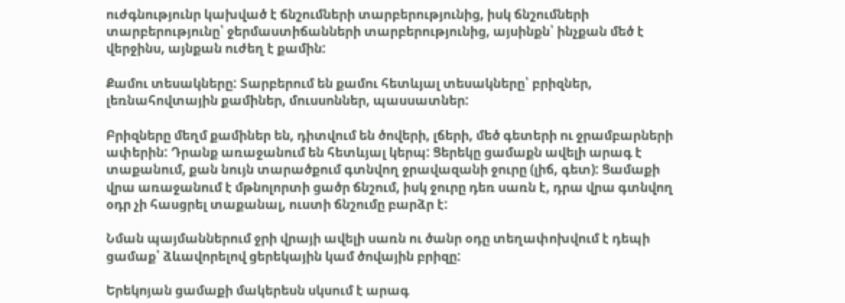ուժգնությունր կախված է ճնշումների տարբերությունից, իսկ ճնշումների տարբերությունը՝ ջերմաստիճանների տարբերությունից, այսինքն՝ ինչքան մեծ է վերջինս, այնքան ուժեղ է քամին:

Քամու տեսակները: Տարբերում են քամու հետևյալ տեսակները՝ բրիզներ, լեռնահովտային քամիներ, մուսսոններ, պասսատներ:

Բրիզները մեղմ քամիներ են, դիտվում են ծովերի, լճերի, մեծ գետերի ու ջրամբարների ափերին: Դրանք առաջանում են հետևյալ կերպ: Ցերեկը ցամաքն ավելի արագ է տաքանում, քան նույն տարածքում գտնվող ջրավազանի ջուրը (լիճ, գետ): Ցամաքի վրա առաջանում է մթնոլորտի ցածր ճնշում, իսկ ջուրը դեռ սառն է, դրա վրա գտնվող օդր չի հասցրել տաքանալ, ուստի ճնշումը բարձր է:

Նման պայմաններում ջրի վրայի ավելի սառն ու ծանր օդը տեղափոխվում է դեպի ցամաք՝ ձևավորելով ցերեկային կամ ծովային բրիզը:

Երեկոյան ցամաքի մակերեսն սկսում է արագ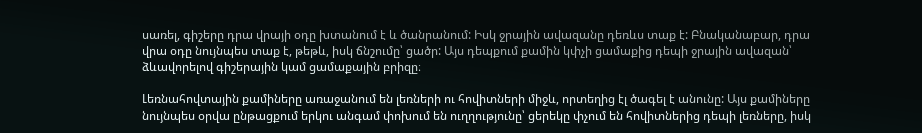սառել, գիշերը դրա վրայի օդը խտանում է և ծանրանում: Իսկ ջրային ավազանը դեռևս տաք է: Բնականաբար, դրա վրա օդը նույնպես տաք է, թեթև, իսկ ճնշումը՝ ցածր: Այս դեպքում քամին կփչի ցամաքից դեպի ջրային ավազան՝ ձևավորելով գիշերային կամ ցամաքային բրիզը։

Լեռնահովտային քամիները առաջանում են լեռների ու հովիտների միջև, որտեղից էլ ծագել է անունը: Այս քամիները նույնպես օրվա ընթացքում երկու անգամ փոխում են ուղղությունը՝ ցերեկը փչում են հովիտներից դեպի լեռները, իսկ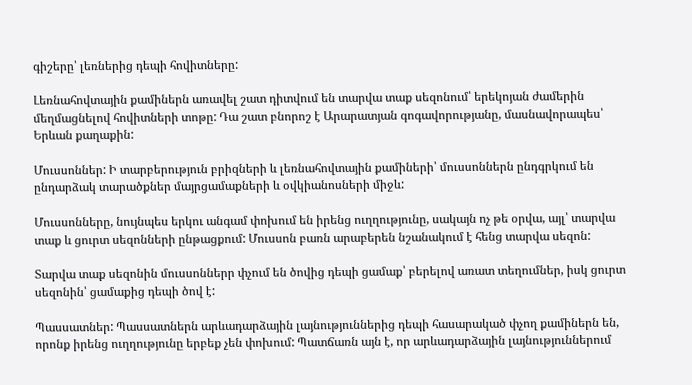գիշերը՝ լեռներից դեպի հովիտները:

Լեռնահովտային քամիներն առավել շատ դիտվում են տարվա տաք սեզոնում՝ երեկոյան ժամերին մեղմացնելով հովիտների տոթը: Դա շատ բնորոշ է Արարատյան գոգավորությանը, մասնավորապես՝ Երևան քաղաքին:

Մուսսոններ: Ի տարբերություն բրիզների և լեռնահովտային քամիների՝ մուսսոններն ընդգրկում են ընդարձակ տարածքներ մայրցամաքների և օվկիանոսների միջև:

Մուսսոնները, նույնպես երկու անգամ փոխում են իրենց ուղղությունը, սակայն ոչ թե օրվա, այլ՝ տարվա տաք և ցուրտ սեզոնների ընթացքում: Մուսսոն բառն արաբերեն նշանակում է հենց տարվա սեզոն:

Տարվա տաք սեզոնին մուսսոններր փչում են ծովից դեպի ցամաք՝ բերելով առատ տեղումներ, իսկ ցուրտ սեզոնին՝ ցամաքից դեպի ծով է:

Պասսատներ: Պասսատներն արևադարձային լայնություններից դեպի հասարակած փչող քամիներն են, որոնք իրենց ուղղությունը երբեք չեն փոխում: Պատճառն այն է, որ արևադարձային լայնություններում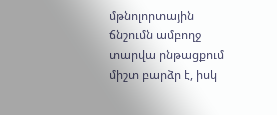մթնոլորտային ճնշումն ամբողջ տարվա րնթացքում միշտ բարձր է, իսկ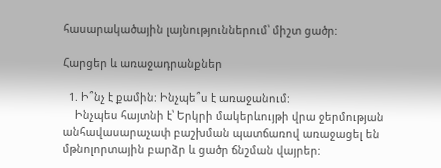հասարակածային լայնություններում՝ միշտ ցածր:

Հարցեր և առաջադրանքներ

  1. Ի՞նչ է քամին: Ինչպե՞ս է առաջանում:
    Ինչպես հայտնի է՝ Երկրի մակերևույթի վրա ջերմության անհավասարաչափ բաշխման պատճառով առաջացել են մթնոլորտային բարձր և ցածր ճնշման վայրեր: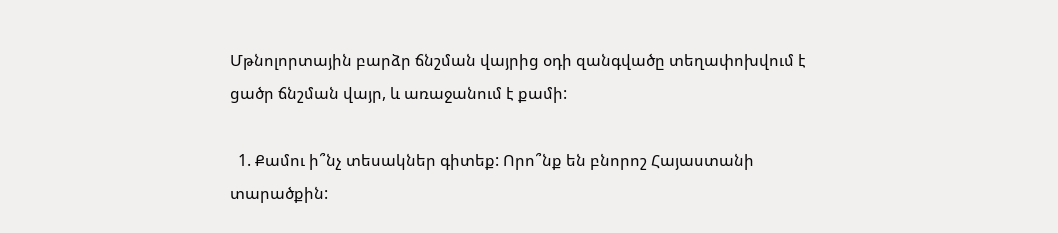Մթնոլորտային բարձր ճնշման վայրից օդի զանգվածը տեղափոխվում է ցածր ճնշման վայր, և առաջանում է քամի:

  1. Քամու ի՞նչ տեսակներ գիտեք: Որո՞նք են բնորոշ Հայաստանի տարածքին: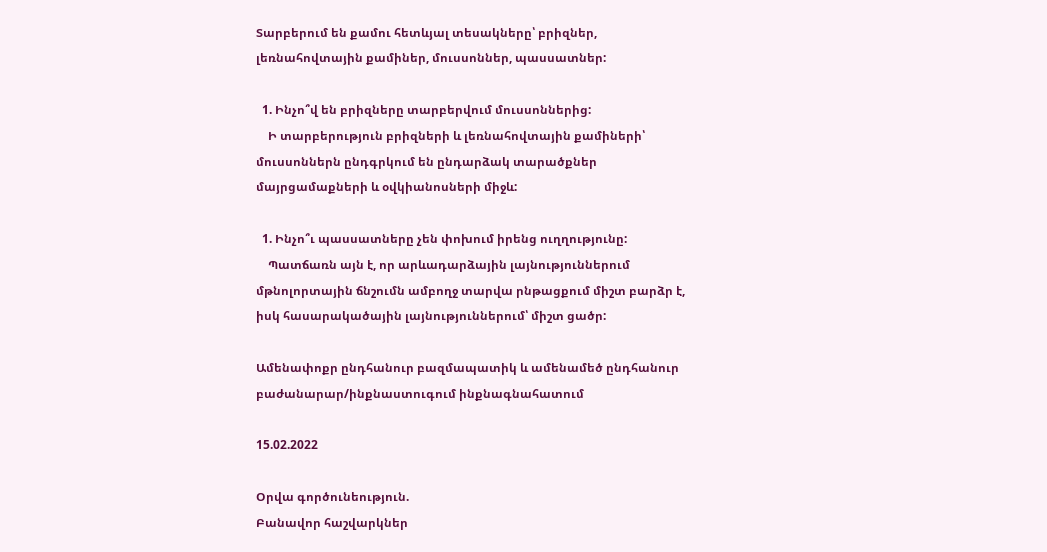Տարբերում են քամու հետևյալ տեսակները՝ բրիզներ, լեռնահովտային քամիներ, մուսսոններ, պասսատներ:

  1. Ինչո՞վ են բրիզները տարբերվում մուսսոններից:
    Ի տարբերություն բրիզների և լեռնահովտային քամիների՝ մուսսոններն ընդգրկում են ընդարձակ տարածքներ մայրցամաքների և օվկիանոսների միջև:

  1. Ինչո՞ւ պասսատները չեն փոխում իրենց ուղղությունը:
    Պատճառն այն է, որ արևադարձային լայնություններում մթնոլորտային ճնշումն ամբողջ տարվա րնթացքում միշտ բարձր է, իսկ հասարակածային լայնություններում՝ միշտ ցածր:

Ամենափոքր ընդհանուր բազմապատիկ և ամենամեծ ընդհանուր բաժանարար/ինքնաստուգում ինքնագնահատում

15.02.2022

Օրվա գործունեություն.
Բանավոր հաշվարկներ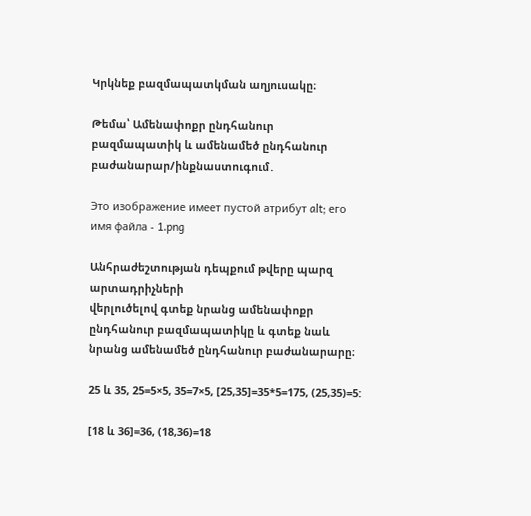Կրկնեք բազմապատկման աղյուսակը։

Թեմա՝ Ամենափոքր ընդհանուր բազմապատիկ և ամենամեծ ընդհանուր բաժանարար/ինքնաստուգում․

Это изображение имеет пустой атрибут alt; его имя файла - 1.png

Անհրաժեշտության դեպքում թվերը պարզ արտադրիչների
վերլուծելով գտեք նրանց ամենափոքր ընդհանուր բազմապատիկը և գտեք նաև նրանց ամենամեծ ընդհանուր բաժանարարը։

25 և 35, 25=5×5, 35=7×5, [25,35]=35*5=175, (25,35)=5:

[18 և 36]=36, (18,36)=18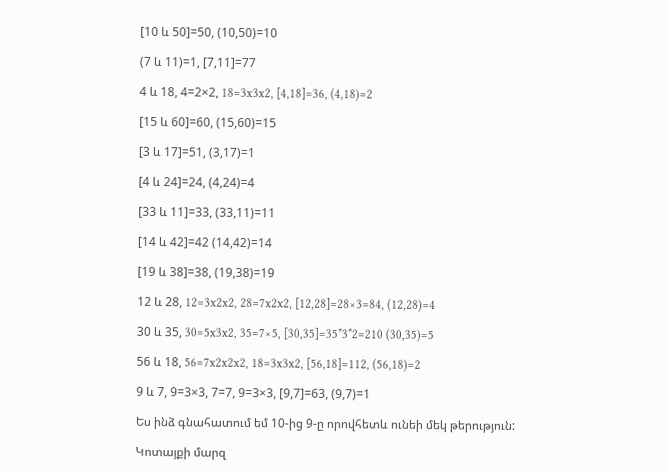[10 և 50]=50, (10,50)=10

(7 և 11)=1, [7,11]=77

4 և 18, 4=2×2, 18=3x3x2, [4,18]=36, (4,18)=2

[15 և 60]=60, (15,60)=15

[3 և 17]=51, (3,17)=1

[4 և 24]=24, (4,24)=4

[33 և 11]=33, (33,11)=11

[14 և 42]=42 (14,42)=14

[19 և 38]=38, (19,38)=19

12 և 28, 12=3x2x2, 28=7x2x2, [12,28]=28×3=84, (12,28)=4

30 և 35, 30=5x3x2, 35=7×5, [30,35]=35*3*2=210 (30,35)=5

56 և 18, 56=7x2x2x2, 18=3x3x2, [56,18]=112, (56,18)=2

9 և 7, 9=3×3, 7=7, 9=3×3, [9,7]=63, (9,7)=1

Ես ինձ գնահատում եմ 10-ից 9-ը որովհետև ունեի մեկ թերություն:

Կոտայքի մարզ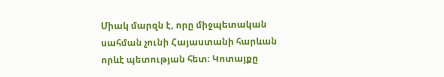Միակ մարզն է, որը միջպետական սահման չունի Հայաստանի հարևան որևէ պետության հետ։ Կոտայքը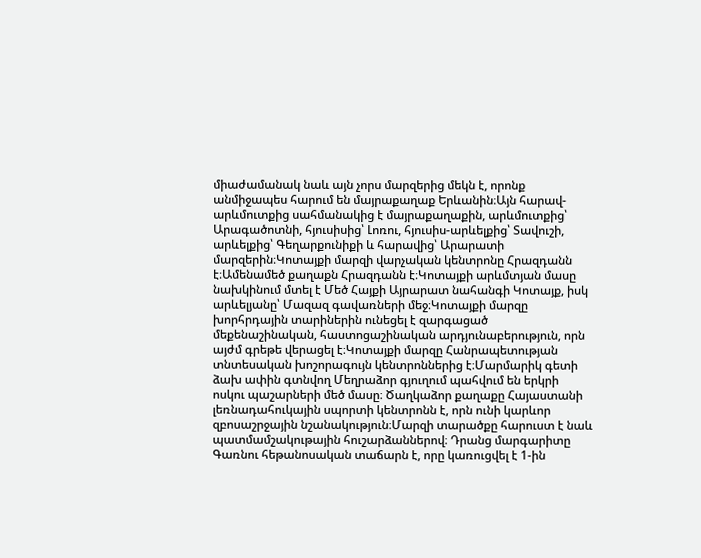միաժամանակ նաև այն չորս մարզերից մեկն է, որոնք անմիջապես հարում են մայրաքաղաք Երևանին։Այն հարավ-արևմուտքից սահմանակից է մայրաքաղաքին, արևմուտքից՝ Արագածոտնի, հյուսիսից՝ Լոռու, հյուսիս-արևելքից՝ Տավուշի, արևելքից՝ Գեղարքունիքի և հարավից՝ Արարատի մարզերին։Կոտայքի մարզի վարչական կենտրոնը Հրազդանն է։Ամենամեծ քաղաքն Հրազդանն է։Կոտայքի արևմտյան մասը նախկինում մտել է Մեծ Հայքի Այրարատ նահանգի Կոտայք, իսկ արևելյանը՝ Մազազ գավառների մեջ։Կոտայքի մարզը խորհրդային տարիներին ունեցել է զարգացած մեքենաշինական, հաստոցաշինական արդյունաբերություն, որն այժմ գրեթե վերացել է։Կոտայքի մարզը Հանրապետության տնտեսական խոշորագույն կենտրոններից է։Մարմարիկ գետի ձախ ափին գտնվող Մեղրաձոր գյուղում պահվում են երկրի ոսկու պաշարների մեծ մասը։ Ծաղկաձոր քաղաքը Հայաստանի լեռնադահուկային սպորտի կենտրոնն է, որն ունի կարևոր զբոսաշրջային նշանակություն։Մարզի տարածքը հարուստ է նաև պատմամշակութային հուշարձաններով։ Դրանց մարգարիտը Գառնու հեթանոսական տաճարն է, որը կառուցվել է 1-ին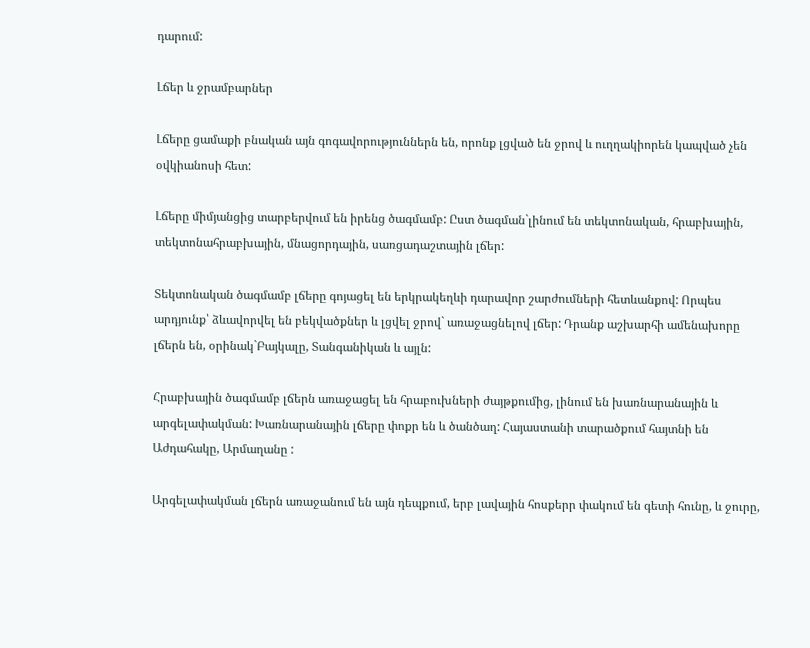դարում:

Լճեր և ջրամբարներ

Լճերը ցամաքի բնական այն գոգավորություններն են, որոնք լցված են ջրով և ուղղակիորեն կապված չեն օվկիանոսի հետ:

Լճերը միմյանցից տարբերվում են իրենց ծագմամբ: Ըստ ծագման`լինում են տեկտոնական, հրաբխային, տեկտոնահրաբխային, մնացորդային, սառցադաշտային լճեր:

Տեկտոնական ծագմամբ լճերը գոյացել են երկրակեղևի դարավոր շարժումների հետևանքով: Որպես արդյունք՝ ձևավորվել են բեկվածքներ և լցվել ջրով` առաջացնելով լճեր: Դրանք աշխարհի ամենախորը լճերն են, օրինակ`Բայկալը, Տանգանիկան և այլն:

Հրաբխային ծագմամբ լճերն առաջացել են հրաբուխների ժայթքումից, լինում են խառնարանային և արգելափակման: Խառնարանային լճերը փոքր են և ծանծաղ: Հայաստանի տարածքում հայտնի են Աժդահակը, Արմաղանը :

Արգելափակման լճերն առաջանում են այն դեպքում, երբ լավային հոսքերր փակում են գետի հունը, և ջուրը,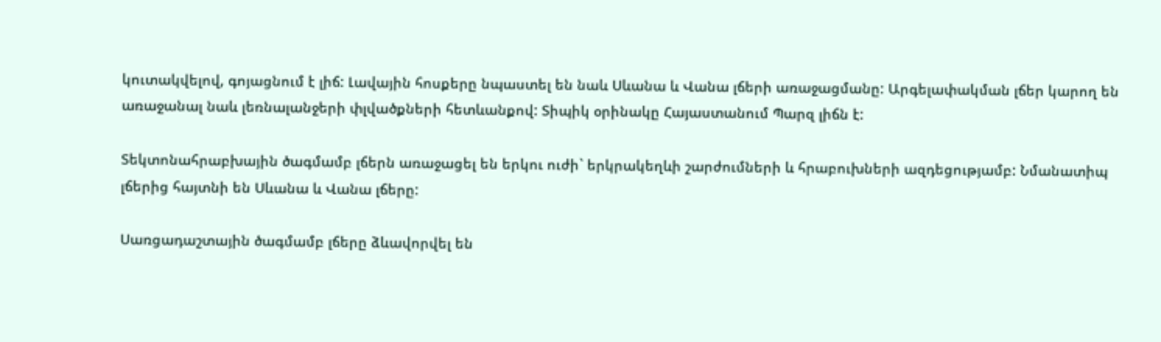կուտակվելով, գոյացնում է լիճ: Լավային հոսքերը նպաստել են նաև Սևանա և Վանա լճերի առաջացմանը: Արգելափակման լճեր կարող են առաջանալ նաև լեռնալանջերի փլվածքների հետևանքով: Տիպիկ օրինակը Հայաստանում Պարզ լիճն է:

Տեկտոնահրաբխային ծագմամբ լճերն առաջացել են երկու ուժի` երկրակեղևի շարժումների և հրաբուխների ազդեցությամբ: Նմանատիպ լճերից հայտնի են Սևանա և Վանա լճերը:

Սառցադաշտային ծագմամբ լճերը ձևավորվել են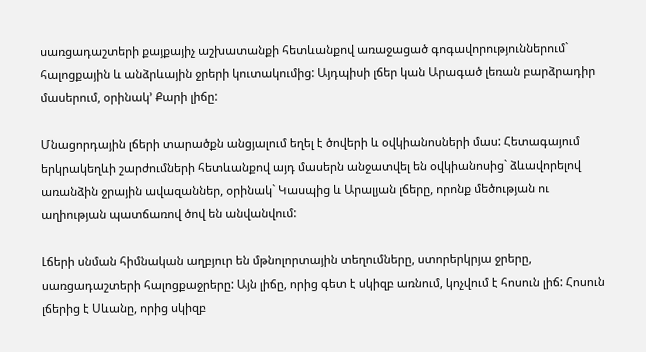սառցադաշտերի քայքայիչ աշխատանքի հետևանքով առաջացած գոգավորություններում` հալոցքային և անձրևային ջրերի կուտակումից: Այդպիսի լճեր կան Արագած լեռան բարձրադիր մասերում, օրինակ’ Քարի լիճը:

Մնացորդային լճերի տարածքն անցյալում եղել է ծովերի և օվկիանոսների մաս: Հետագայում երկրակեղևի շարժումների հետևանքով այդ մասերն անջատվել են օվկիանոսից` ձևավորելով առանձին ջրային ավազաններ, օրինակ` Կասպից և Արալյան լճերը, որոնք մեծության ու աղիության պատճառով ծով են անվանվում:

Լճերի սնման հիմնական աղբյուր են մթնոլորտային տեղումները, ստորերկրյա ջրերը, սառցադաշտերի հալոցքաջրերը: Այն լիճը, որից գետ է սկիզբ առնում, կոչվում է հոսուն լիճ: Հոսուն լճերից է Սևանը, որից սկիզբ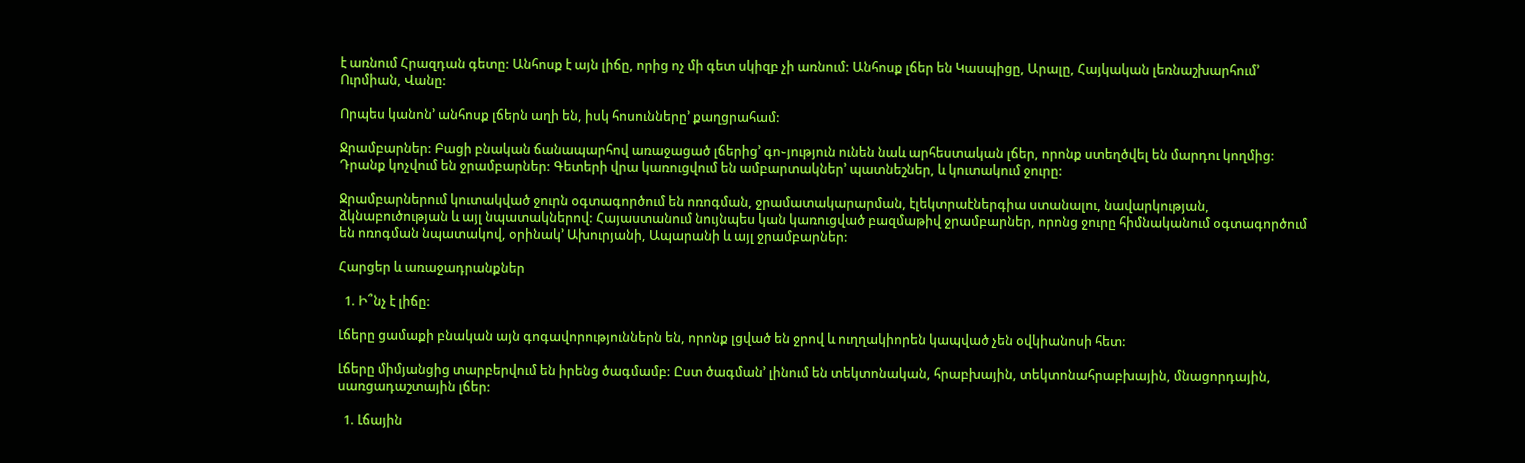է առնում Հրազդան գետը: Անհոսք է այն լիճը, որից ոչ մի գետ սկիզբ չի առնում: Անհոսք լճեր են Կասպիցը, Արալը, Հայկական լեռնաշխարհում’ Ուրմիան, Վանը:

Որպես կանոն’ անհոսք լճերն աղի են, իսկ հոսունները’ քաղցրահամ:

Ջրամբարներ: Բացի բնական ճանապարհով առաջացած լճերից’ գո֊յություն ունեն նաև արհեստական լճեր, որոնք ստեղծվել են մարդու կողմից: Դրանք կոչվում են ջրամբարներ: Գետերի վրա կառուցվում են ամբարտակներ’ պատնեշներ, և կուտակում ջուրը:

Ջրամբարներում կուտակված ջուրն օգտագործում են ոռոգման, ջրամատակարարման, էլեկտրաէներգիա ստանալու, նավարկության, ձկնաբուծության և այլ նպատակներով: Հայաստանում նույնպես կան կառուցված բազմաթիվ ջրամբարներ, որոնց ջուրը հիմնականում օգտագործում են ոռոգման նպատակով, օրինակ’ Ախուրյանի, Ապարանի և այլ ջրամբարներ:

Հարցեր և առաջադրանքներ

  1. Ի՞նչ է լիճը:

Լճերը ցամաքի բնական այն գոգավորություններն են, որոնք լցված են ջրով և ուղղակիորեն կապված չեն օվկիանոսի հետ:

Լճերը միմյանցից տարբերվում են իրենց ծագմամբ: Ըստ ծագման’ լինում են տեկտոնական, հրաբխային, տեկտոնահրաբխային, մնացորդային, սառցադաշտային լճեր:

  1. Լճային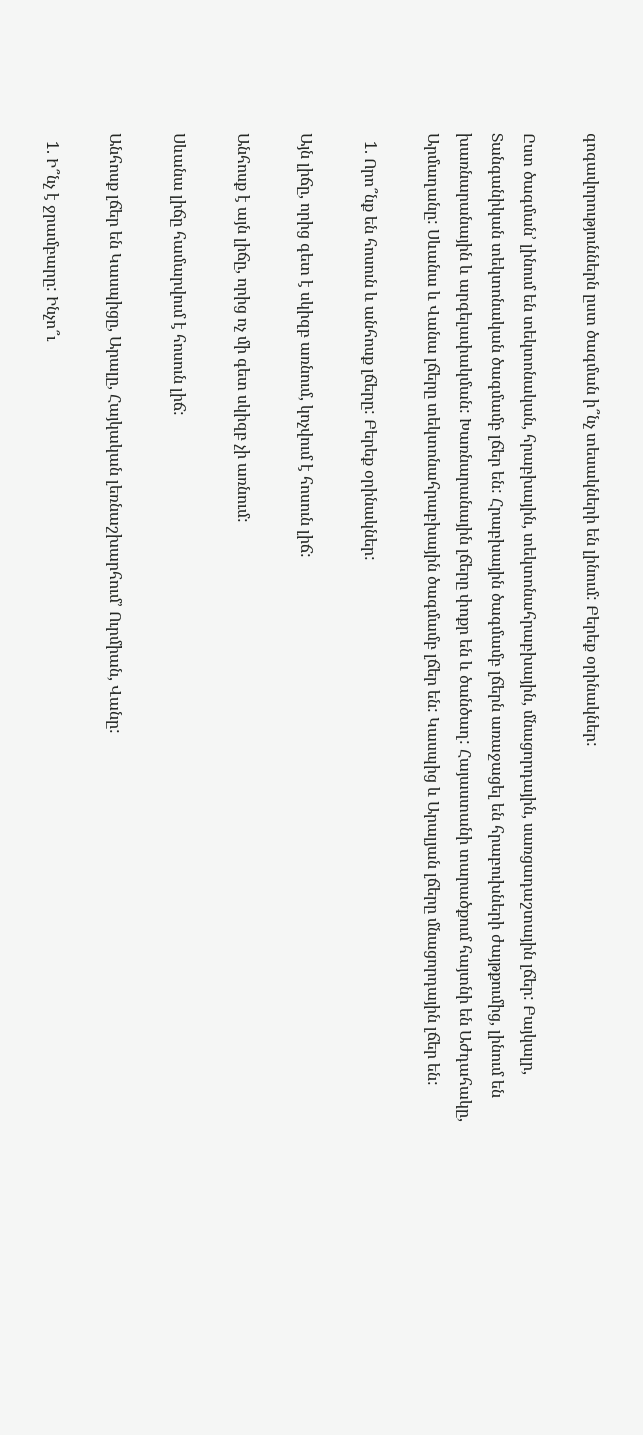գոգավորություններն ըստ ծագման ի՞նչ տեսակների են լինում: Բերեք օրինակներ:

Ըստ ծագման’ լինում են տեկտոնական, հրաբխային, տեկտոնահրաբխային, մնացորդային, սառցադաշտային լճեր: Բայկալր, Տանգանիկան տեկտոնական ծագմամբ լճեր են: Հրաբխային ծագմամբ լճերն առաջացել են հրաբուխների ժայթքումից, լինում են խառնարանային և արգելափակման: Խառնարանային լճերը փոքր են և ծանծաղ: Հայաստանի տարածքում հայտնի են Աժդահակը, Արմաղանը: Սևանա և Վանա լճերը տեկտոնահրաբխային ծագմամբ լճեր են: Կասպից և Արալյան լճերը մնացորդային լճեր են:

  1. Որո՞նք են հոսուն և անհոսք լճերը: Բերեք օրինակներ:

Այն լիճը, որից գետ է սկիզբ առնում, կոչվում է հոսուն լիճ:

Անհոսք է այն լիճը, որից ոչ մի գետ սկիզբ չի առնում:

Սևանա լիճը համարվում է հոսուն լիճ:

Անհոսք լճեր են Կասպիցը, Արալը, Հայկական լեռնաշխարհում’ Ուրմիան, Վանը:

  1. Ի՞նչ է ջրամբարը: Ինչո՞ւ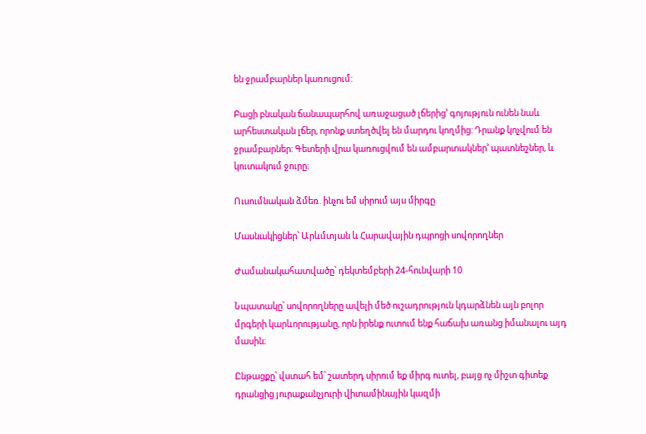են ջրամբարներ կառուցում:

Բացի բնական ճանապարհով առաջացած լճերից’ գոյություն ունեն նաև արհեստական լճեր, որոնք ստեղծվել են մարդու կողմից: Դրանք կոչվում են ջրամբարներ: Գետերի վրա կառուցվում են ամբարտակներ’ պատնեշներ, և կուտակում ջուրը:

Ուսումնական ձմեռ. ինչու եմ սիրում այս միրգը

Մասնակիցներ՝ Արևմտյան և Հարավային դպրոցի սովորողներ

Ժամանակահատվածը՝ դեկտեմբերի 24-հունվարի 10

Նպատակը՝ սովորողները ավելի մեծ ուշադրություն կդարձնեն այն բոլոր մրգերի կարևորությանը, որն իրենք ուտում ենք հաճախ առանց իմանալու այդ մասին։

Ընթացքը՝ վստահ եմ՝ շատերդ սիրում եք միրգ ուտել, բայց ոչ միշտ գիտեք դրանցից յուրաքանչյուրի վիտամինային կազմի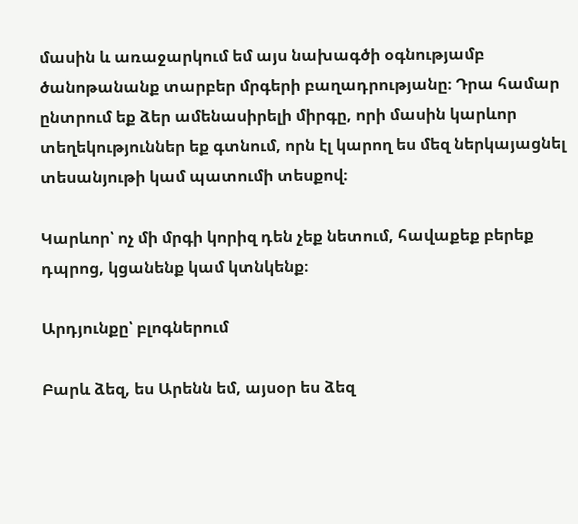մասին և առաջարկում եմ այս նախագծի օգնությամբ ծանոթանանք տարբեր մրգերի բաղադրությանը։ Դրա համար ընտրում եք ձեր ամենասիրելի միրգը, որի մասին կարևոր տեղեկություններ եք գտնում, որն էլ կարող ես մեզ ներկայացնել տեսանյութի կամ պատումի տեսքով։

Կարևոր՝ ոչ մի մրգի կորիզ դեն չեք նետում, հավաքեք բերեք դպրոց, կցանենք կամ կտնկենք։

Արդյունքը՝ բլոգներում

Բարև ձեզ, ես Արենն եմ, այսօր ես ձեզ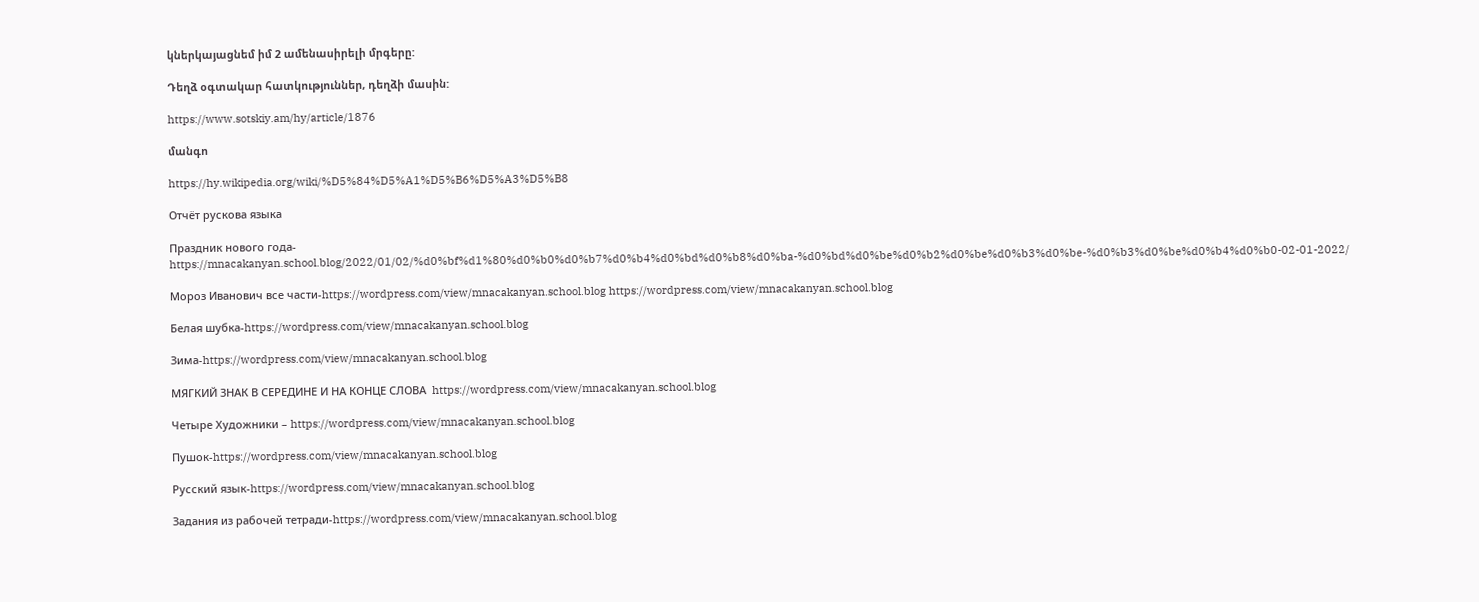կներկայացնեմ իմ 2 ամենասիրելի մրգերը:

Դեղձ օգտակար հատկություններ, դեղձի մասին:

https://www.sotskiy.am/hy/article/1876

մանգո

https://hy.wikipedia.org/wiki/%D5%84%D5%A1%D5%B6%D5%A3%D5%B8

Отчёт рускова языка

Праздник нового года-https://mnacakanyan.school.blog/2022/01/02/%d0%bf%d1%80%d0%b0%d0%b7%d0%b4%d0%bd%d0%b8%d0%ba-%d0%bd%d0%be%d0%b2%d0%be%d0%b3%d0%be-%d0%b3%d0%be%d0%b4%d0%b0-02-01-2022/

Мороз Иванович все части-https://wordpress.com/view/mnacakanyan.school.blog https://wordpress.com/view/mnacakanyan.school.blog

Белая шубка-https://wordpress.com/view/mnacakanyan.school.blog

Зима-https://wordpress.com/view/mnacakanyan.school.blog

МЯГКИЙ ЗНАК В СЕРЕДИНЕ И НА КОНЦЕ СЛОВА  https://wordpress.com/view/mnacakanyan.school.blog

Четыре Художники – https://wordpress.com/view/mnacakanyan.school.blog

Пушок-https://wordpress.com/view/mnacakanyan.school.blog

Русский язык-https://wordpress.com/view/mnacakanyan.school.blog

Задания из рабочей тетради-https://wordpress.com/view/mnacakanyan.school.blog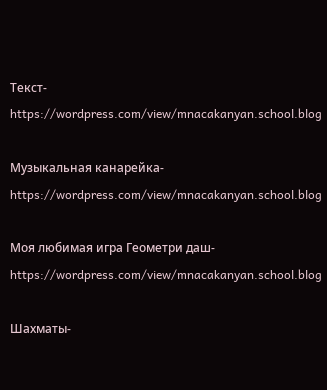Текст-https://wordpress.com/view/mnacakanyan.school.blog

Музыкальная канарейка-https://wordpress.com/view/mnacakanyan.school.blog

Моя любимая игра Геометри даш-https://wordpress.com/view/mnacakanyan.school.blog

Шахматы-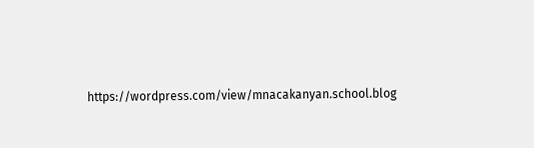https://wordpress.com/view/mnacakanyan.school.blog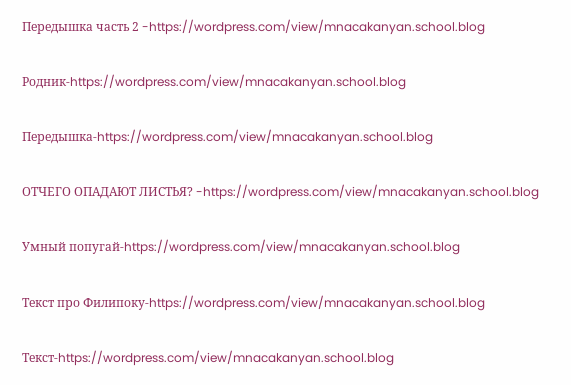Передышка часть 2 -https://wordpress.com/view/mnacakanyan.school.blog

Родник-https://wordpress.com/view/mnacakanyan.school.blog

Передышка-https://wordpress.com/view/mnacakanyan.school.blog

ОТЧЕГО ОПАДАЮТ ЛИСТЬЯ? -https://wordpress.com/view/mnacakanyan.school.blog

Умный попугай-https://wordpress.com/view/mnacakanyan.school.blog

Текст про Филипоку-https://wordpress.com/view/mnacakanyan.school.blog

Текст-https://wordpress.com/view/mnacakanyan.school.blog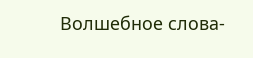Волшебное слова-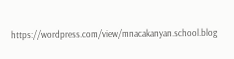https://wordpress.com/view/mnacakanyan.school.blog